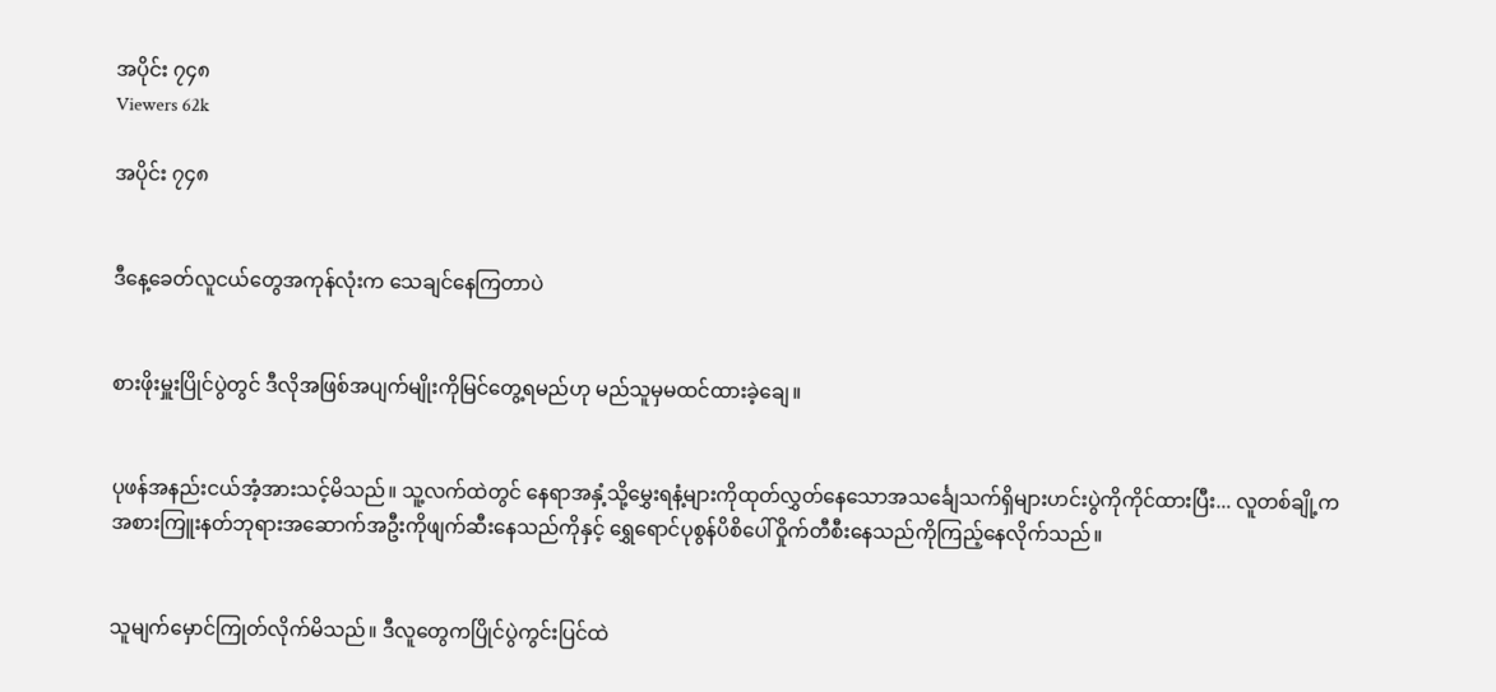အပိုင်း ၇၄၈
Viewers 62k

အပိုင်း ၇၄၈


ဒီနေ့ခေတ်လူငယ်တွေအကုန်လုံးက သေချင်နေကြတာပဲ


စားဖိုးမှူးပြိုင်ပွဲတွင် ဒီလိုအဖြစ်အပျက်မျိုးကိုမြင်တွေ့ရမည်ဟု မည်သူမှမထင်ထားခဲ့ချေ။


ပုဖန်အနည်းငယ်အံ့အားသင့်မိသည်။ သူ့လက်ထဲတွင် နေရာအနှံ့သို့မွှေးရနံ့များကိုထုတ်လွှတ်နေသောအသင်္ချေသက်ရှိများဟင်းပွဲကိုကိုင်ထားပြီး... လူတစ်ချို့က အစားကြူးနတ်ဘုရားအဆောက်အဦးကိုဖျက်ဆီးနေသည်ကိုနှင့် ရွှေရောင်ပုစွန်ပိစိပေါ်ဝှိုက်တီစီးနေသည်ကိုကြည့်နေလိုက်သည်။


သူမျက်မှောင်ကြုတ်လိုက်မိသည်။ ဒီလူတွေကပြိုင်ပွဲကွင်းပြင်ထဲ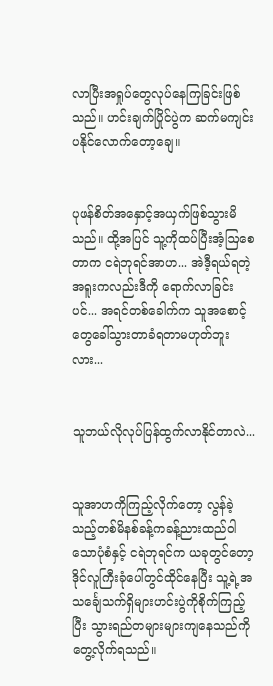လာပြီးအရှုပ်တွေလုပ်နေကြခြင်းဖြစ်သည်။ ဟင်းချက်ပြိုင်ပွဲက ဆက်မကျင်းပနိုင်လောက်တော့ချေ။


ပုဖန်စိတ်အနှောင့်အယှက်ဖြစ်သွားမိသည်။ ထို့အပြင် သူ့ကိုထပ်ပြီးအံ့ဩစေတာက ငရဲဘုရင်အာဟ... အဲဒီ့ရယ်ရတဲ့အရူးကလည်းဒီကို ရောက်လာခြင်းပင်... အရင်တစ်ခေါက်က သူအစောင့်တွေခေါ်သွားတာခံရတာမဟုတ်ဘူးလား...


သူဘယ်လိုလုပ်ပြန်ထွက်လာနိုင်တာလဲ...


သူအာဟကိုကြည့်လိုက်တော့ လွန်ခဲ့သည့်တစ်မိနစ်ခန့်ကခန့်ညားထည်ဝါသောပုံစံနှင့် ငရဲဘုရင်က ယခုတွင်တော့ဒိုင်လူကြီးခုံပေါ်တွင်ထိုင်နေပြီး သူ့ရဲ့အသင်္ချေသက်ရှိများဟင်းပွဲကိုစိုက်ကြည့်ပြီး သွားရည်တများများကျနေသည်ကိုတွေ့လိုက်ရသည်။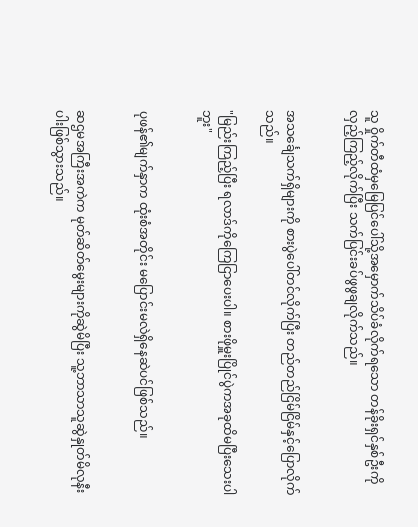သူ ဝှိုက်တီထံမှမြေပြင်ပေါ်သို့အမှောက်သိပ်ခံလိုက်ရသော တန်ခိုးရှင်နှစ်ဦးကိုလှည့်ကြည့်လိုက်ပြီး သက်ပြင်းခပ်ဖွဖွချလိုက်သည်။


အသင်္ချေသက်ရှိများကို စားပွဲပေါ်တင်လိုက်ပြီး တည်တည်ငြိမ်ငြိမ်နှင့်ပြောလိုက်သည်။

"မြည်းကြည့်ပြီး ရလာဒ်ကိုကြေငြာပေးပါ။ စားဖိုမှူးပြိုင်ပွဲကအခုထိမပြီးသေးပါဘူး"


ပုဖန်၏မျက်နှာက ထုံးစံအတိုင်း မပြောင်းမလဲရှိနေဆဲပင်ဖြစ်သည်။


ဆဌမအကြီးအကဲက မုတ်ဆိတ်မွေးများကိုဆွဲမိပြီး သူ့ဘာသာသူဆွဲနှုတ်မိလုနီးပါးဖြစ်သွားသည်။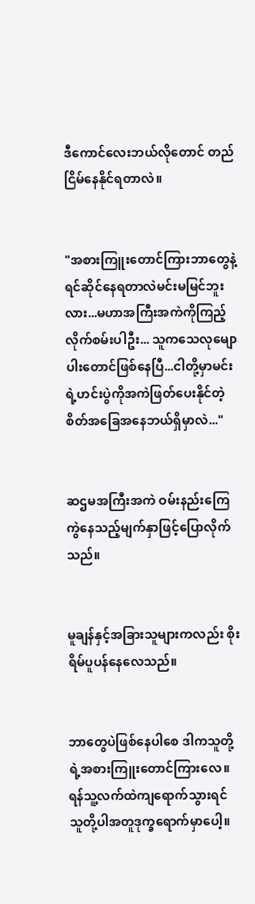ဒီကောင်လေးဘယ်လိုတောင် တည်ငြိမ်နေနိုင်ရတာလဲ။


"အစားကြူးတောင်ကြားဘာတွေနဲ့ရင်ဆိုင်နေရတာလဲမင်းမမြင်ဘူးလား...မဟာအကြီးအကဲကိုကြည့်လိုက်စမ်းပါဦး... သူကသေလုမျောပါးတောင်ဖြစ်နေပြီ...ငါတို့မှာမင်းရဲ့ဟင်းပွဲကိုအကဲဖြတ်ပေးနိုင်တဲ့စိတ်အခြေအနေဘယ်ရှိမှာလဲ..."


ဆဌမအကြီးအကဲ ဝမ်းနည်းကြေကွဲနေသည့်မျက်နှာဖြင့်ပြောလိုက်သည်။


မူချန်နှင့်အခြားသူများကလည်း စိုးရိမ်ပူပန်နေလေသည်။


ဘာတွေပဲဖြစ်နေပါစေ ဒါကသူတို့ရဲ့အစားကြူးတောင်ကြားလေ။ ရန်သူ့လက်ထဲကျရောက်သွားရင် သူတို့ပါအတူဒုက္ခရောက်မှာပေါ့။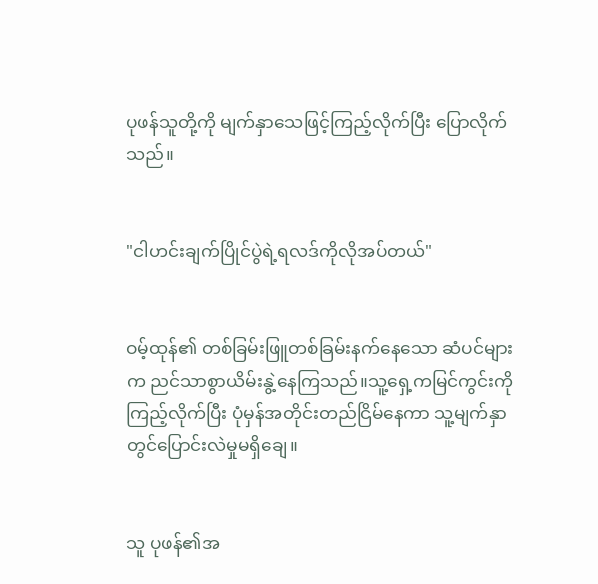ပုဖန်သူတို့ကို မျက်နှာသေဖြင့်ကြည့်လိုက်ပြီး ပြောလိုက်သည်။


"ငါဟင်းချက်ပြိုင်ပွဲရဲ့ရလဒ်ကိုလိုအပ်တယ်"


ဝမ့်ထုန်၏ တစ်ခြမ်းဖြူတစ်ခြမ်းနက်နေသော ဆံပင်များက ညင်သာစွာယိမ်းနွဲ့နေကြသည်။သူ့ရှေ့ကမြင်ကွင်းကိုကြည့်လိုက်ပြီး ပုံမှန်အတိုင်းတည်ငြိမ်နေကာ သူ့မျက်နှာတွင်ပြောင်းလဲမှုမရှိချေ။


သူ ပုဖန်၏အ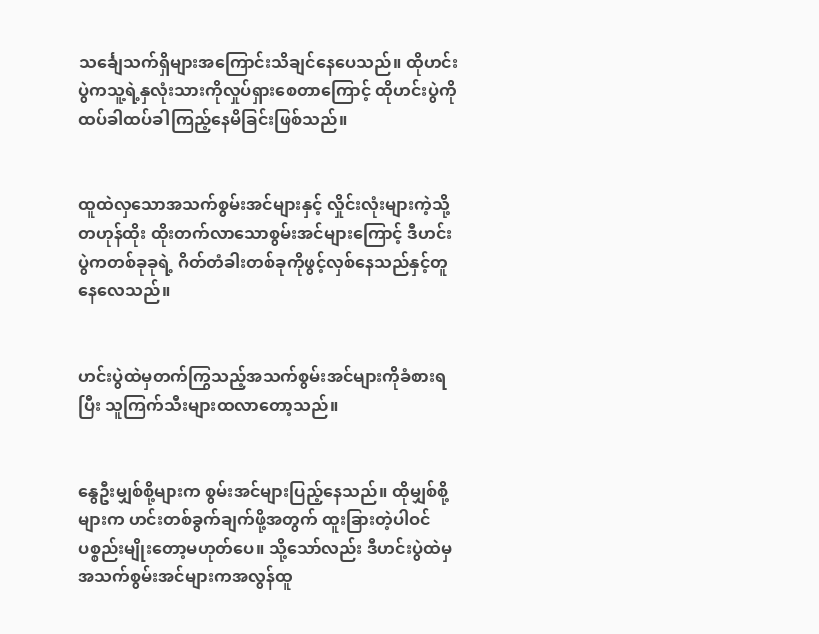သင်္ချေသက်ရှိများအကြောင်းသိချင်နေပေသည်။ ထိုဟင်းပွဲကသူ့ရဲ့နှလုံးသားကိုလှုပ်ရှားစေတာကြောင့် ထိုဟင်းပွဲကိုထပ်ခါထပ်ခါကြည့်နေမိခြင်းဖြစ်သည်။


ထူထဲလှသောအသက်စွမ်းအင်များနှင့် လှိုင်းလုံးများကဲ့သို့တဟုန်ထိုး ထိုးတက်လာသောစွမ်းအင်များကြောင့် ဒီဟင်းပွဲကတစ်ခုခုရဲ့ ဂိတ်တံခါးတစ်ခုကိုဖွင့်လှစ်နေသည်နှင့်တူနေလေသည်။


ဟင်းပွဲထဲမှတက်ကြွသည့်အသက်စွမ်းအင်များကိုခံစားရပြီး သူကြက်သီးများထလာတော့သည်။


နွေဦးမျှစ်စို့များက စွမ်းအင်များပြည့်နေသည်။ ထိုမျှစ်စို့များက ဟင်းတစ်ခွက်ချက်ဖို့အတွက် ထူးခြားတဲ့ပါဝင်ပစ္စည်းမျိုးတော့မဟုတ်ပေ။ သို့သော်လည်း ဒီဟင်းပွဲထဲမှအသက်စွမ်းအင်များကအလွန်ထူ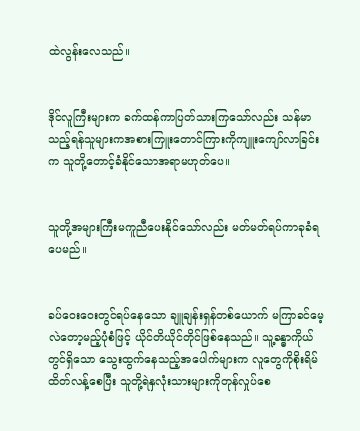ထဲလွန်းလေသည်။


ဒိုင်လူကြီးများက ခက်ထန်ကာပြတ်သားကြသော်လည်း သန်မာသည့်ရန်သူများကအစားကြူးတောင်ကြားကိုကျူးကျော်လာခြင်းက သူတို့တောင့်ခံနိုင်သောအရာမဟုတ်ပေ။


သူတို့အများကြီးမကူညီပေးနိုင်သော်လည်း မတ်မတ်ရပ်ကာခုခံရပေမည်။


ခပ်ဝေးဝေးတွင်ရပ်နေသော ချူချန်းရှန်တစ်ယောက် မကြာခင်မေ့လဲတော့မည့်ပုံစံဖြင့် ယိုင်တိယိုင်တိုင်ဖြစ်နေသည်။ သူ့ခန္ဓာကိုယ်တွင်ရှိသော သွေးထွက်နေသည့်အပေါက်များက လူတွေကိုစိုးရိမ်ထိတ်လန့်စေပြီး သူတို့ရဲနှလုံးသားများကိုတုန်လှုပ်စေ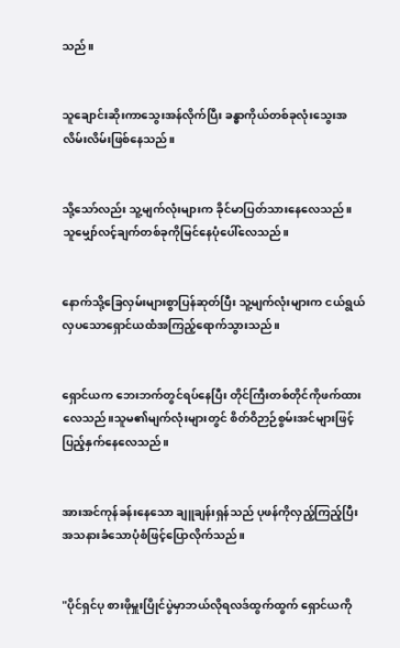သည်။


သူချောင်းဆိုးကာသွေးအန်လိုက်ပြီး ခန္ဓာကိုယ်တစ်ခုလုံးသွေးအလိမ်းလိမ်းဖြစ်နေသည်။


သို့သော်လည်း သူ့မျက်လုံးများက ခိုင်မာပြတ်သားနေလေသည်။ သူမျှော်လင့်ချက်တစ်ခုကိုမြင်နေပုံပေါ်လေသည်။


နောက်သို့ခြေလှမ်းများစွာပြန်ဆုတ်ပြီး သူ့မျက်လုံးများက ငယ်ရွယ်လှပသောရှောင်ယထံအကြည့်‌ရောက်သွားသည်။


ရှောင်ယက ဘေးဘက်တွင်ရပ်နေပြီး တိုင်ကြီးတစ်တိုင်ကိုဖက်ထားလေသည်။သူမ၏မျက်လုံးများတွင် စိတ်ဝိဉာဉ်စွမ်းအင်များဖြင့်ပြည့်နှက်နေလေသည်။


အားအင်ကုန်ခန်းနေသော ချူချန်းရှန်သည် ပုဖန်ကိုလှည့်ကြည့်ပြီး အသနားခံသောပုံစံဖြင့်ပြောလိုက်သည်။


"ပိုင်ရှင်ပု စားဖိုမှူးပြိုင်ပွဲမှာဘယ်လိုရလဒ်ထွက်ထွက် ရှောင်ယကို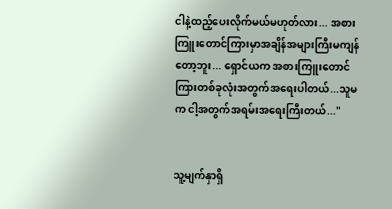ငါနဲ့ထည့်ပေးလိုက်မယ်မဟုတ်လား... အစားကြူးတောင်ကြားမှာအချိန်အများကြီးမကျန်တော့ဘူး... ရှောင်ယက အစားကြူးတောင်ကြားတစ်ခုလုံးအတွက်အရေးပါတယ်...သူမက ငါ့အတွက်အရမ်းအရေးကြီးတယ်..."


သူ့မျက်နှာရှိ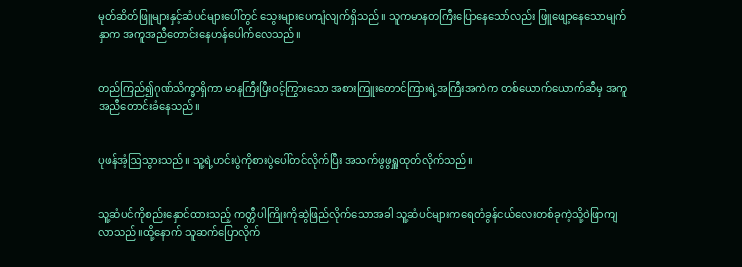မုတ်ဆိတ်ဖြူများနှင့်ဆံပင်များပေါ်တွင် သွေးများပေကျံလျက်ရှိသည်။ သူကမာနတကြီးပြောနေသော်လည်း ဖြူဖျော့နေသောမျက်နှာက အကူအညီတောင်းနေဟန်ပေါက်လေသည်။


တည်ကြည်၍ဂုဏ်သိက္ခာရှိကာ မာနကြီးပြီးဝင့်ကြွားသော အစားကြူးတောင်ကြားရဲ့အကြီးအကဲက တစ်ယောက်ယောက်ဆီမှ အကူအညီတောင်းခံနေသည်။


ပုဖန်အံ့ဩသွားသည်။ သူ့ရဲ့ဟင်းပွဲကိုစားပွဲပေါ်တင်လိုက်ပြီး အသက်ဖွဖွရှူထုတ်လိုက်သည်။


သူ့ဆံပင်ကိုစည်းနှောင်ထားသည့် ကတ္တီပါကြိုးကိုဆွဲဖြည်လိုက်သောအခါ သူ့ဆံပင်များကရေတံခွန်ငယ်လေးတစ်ခုကဲ့သို့ဝဲဖြာကျလာသည်။ထို့နောက် သူဆက်ပြောလိုက်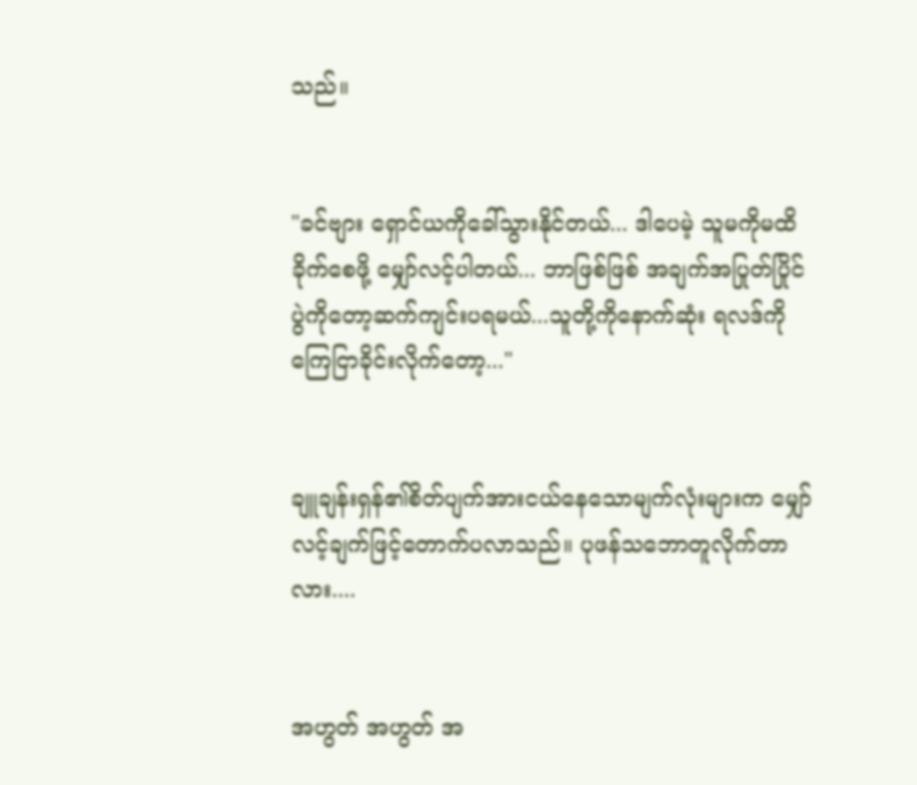သည်။


"ခင်ဗျား ရှောင်ယကိုခေါ်သွားနိုင်တယ်... ဒါပေမဲ့ သူမကိုမထိခိုက်စေဖို့ မျှော်လင့်ပါတယ်... ဘာဖြစ်ဖြစ် အချက်အပြုတ်ပြိုင်ပွဲကိုတော့ဆက်ကျင်းပရမယ်...သူတို့ကိုနောက်ဆုံး ရလဒ်ကိုကြေငြာခိုင်းလိုက်တော့..."


ချူချန်းရှန်၏စိတ်ပျက်အားငယ်နေသောမျက်လုံးများက မျှော်လင့်ချက်ဖြင့်တောက်ပလာသည်။ ပုဖန်သဘောတူလိုက်တာလား....


အဟွတ် အဟွတ် အ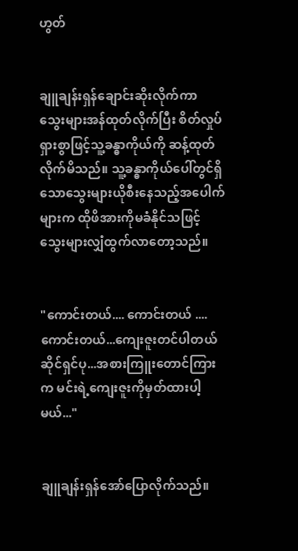ဟွတ်


ချူချန်းရှန်ချောင်းဆိုးလိုက်ကာ သွေးများအန်ထုတ်လိုက်ပြီး စိတ်လှုပ်ရှားစွာဖြင့်သူ့ခန္ဓာကိုယ်ကို ဆန့်ထုတ်လိုက်မိသည်။ သူ့ခန္ဓာကိုယ်ပေါ်တွင်ရှိသောသွေးများယိုစီးနေသည့်အပေါက်များက ထိုဖိအားကိုမခံနိုင်သဖြင့် သွေးများလျှံထွက်လာတော့သည်။


"ကောင်းတယ်.... ကောင်းတယ် ....ကောင်းတယ်...ကျေးဇူးတင်ပါတယ်ဆိုင်ရှင်ပု...အစားကြူးတောင်ကြားက မင်းရဲ့ကျေးဇူးကိုမှတ်ထားပါ့မယ်..."


ချူချန်းရှန်အော်ပြောလိုက်သည်။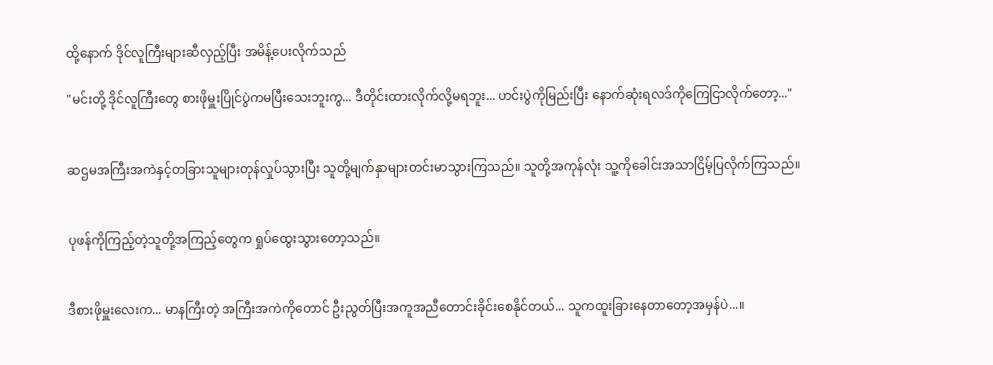ထို့နောက် ဒိုင်လူကြီးများဆီလှည့်ပြီး အမိန့်ပေးလိုက်သည်

"မင်းတို့ ဒိုင်လူကြီးတွေ စားဖိုမှူးပြိုင်ပွဲကမပြီးသေးဘူးကွ... ဒီတိုင်းထားလိုက်လို့မရဘူး... ဟင်းပွဲကိုမြည်းပြီး နောက်ဆုံးရလဒ်ကိုကြေငြာလိုက်တော့..."


ဆဌမအကြီးအကဲနှင့်တခြားသူများတုန်လှုပ်သွားပြီး သူတို့မျက်နှာများတင်းမာသွားကြသည်။ သူတို့အကုန်လုံး သူ့ကိုခေါင်းအသာငြိမ့်ပြလိုက်ကြသည်။


ပုဖန်ကိုကြည့်တဲ့သူတို့အကြည့်တွေက ရှုပ်ထွေးသွားတော့သည်။


ဒီစားဖိုမှူးလေးက... မာနကြီးတဲ့ အကြီးအကဲကိုတောင် ဦးညွတ်ပြီးအကူအညီတောင်းခိုင်းစေနိုင်တယ်... သူကထူးခြားနေတာတော့အမှန်ပဲ...။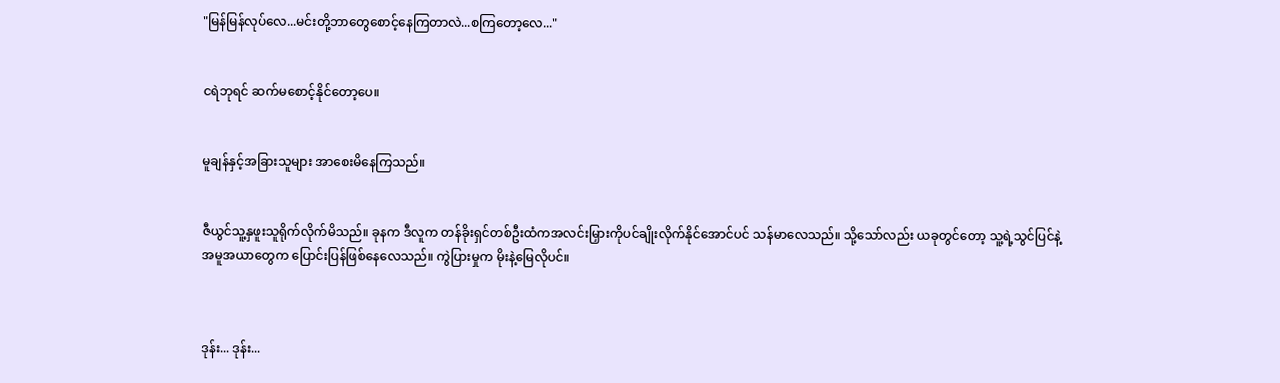"မြန်မြန်လုပ်လေ...မင်းတို့ဘာတွေစောင့်နေကြတာလဲ...စကြတော့လေ..."


ငရဲဘုရင် ဆက်မစောင့်နိုင်တော့ပေ။


မူချန်နှင့်အခြားသူများ အာစေးမိနေကြသည်။


ဇီယွင်သူ့နှဖူးသူရိုက်လိုက်မိသည်။ ခုနက ဒီလူက တန်ခိုးရှင်တစ်ဦးထံကအလင်းမြှားကိုပင်ချိုးလိုက်နိုင်အောင်ပင် သန်မာလေသည်။ သို့သော်လည်း ယခုတွင်တော့ သူ့ရဲ့သွင်ပြင်နဲ့အမူအယာတွေက ပြောင်းပြန်ဖြစ်နေလေသည်။ ကွဲပြားမှုက မိုးနဲ့မြေလိုပင်။



ဒုန်း... ဒုန်း...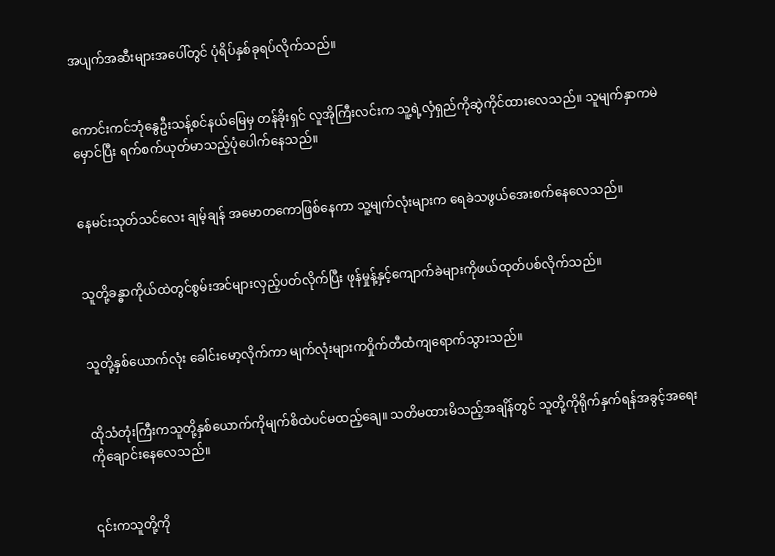အပျက်အဆီးများအပေါ်တွင် ပုံရိပ်နှစ်ခုရပ်လိုက်သည်။


ကောင်းကင်ဘုံနွေဦးသန့်စင်နယ်မြေမှ တန်ခိုးရှင် လူအိုကြီးလင်းက သူ့ရဲ့လှံရှည်ကိုဆွဲကိုင်ထားလေသည်။ သူမျက်နှာကမဲမှောင်ပြီး ရက်စက်ယုတ်မာသည့်ပုံပေါက်နေသည်။


နေမင်းသုတ်သင်လေး ချမ့်ချန် အမောတကောဖြစ်နေကာ သူ့မျက်လုံးများက ရေခဲသဖွယ်အေးစက်နေလေသည်။


သူတို့ခန္ဓာကိုယ်ထဲတွင်စွမ်းအင်များလှည့်ပတ်လိုက်ပြီး ဖုန်မှုန့်နှင့်ကျောက်ခဲများကိုဖယ်ထုတ်ပစ်လိုက်သည်။


သူတို့နှစ်ယောက်လုံး ခေါင်းမော့လိုက်ကာ မျက်လုံးများကဝှိုက်တီထံကျရောက်သွားသည်။


ထိုသံတုံးကြီးကသူတို့နှစ်ယောက်ကိုမျက်စိထဲပင်မထည့်ချေ။ သတိမထားမိသည့်အချိန်တွင် သူတို့ကိုရိုက်နှက်ရန်အခွင့်အရေးကိုချောင်းနေလေသည်။


၎င်းကသူတို့ကို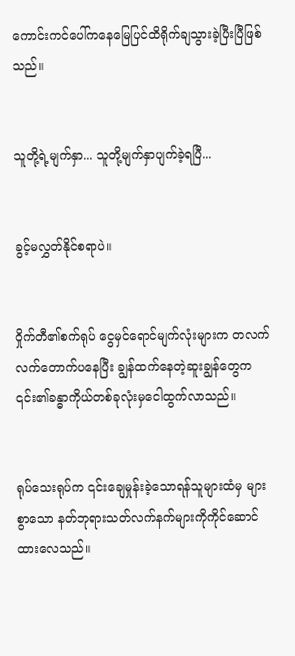ကောင်းကင်ပေါ်ကနေမြေပြင်ထိရိုက်ချသွားခဲ့ပြီးပြီဖြစ်သည်။


သူတို့ရဲ့မျက်နှာ... သူတို့မျက်နှာပျက်ခဲ့ရပြီ...


ခွင့်မလွှတ်နိုင်စရာပဲ။


ဝှိုက်တီ၏စက်ရုပ် ငွေမှင်ရောင်မျက်လုံးများက တလက်လက်တောက်ပနေပြီး ချွန်ထက်နေတဲ့ဆူးချွန်တွေက ၎င်း၏ခန္ဓာကိုယ်တစ်ခုလုံးမှငေါထွက်လာသည်။


ရုပ်သေးရုပ်က ၎င်းချေမှုန်းခဲ့သောရန်သူများထံမှ များစွာသော နတ်ဘုရားသတ်လက်နက်များကိုကိုင်ဆောင်ထားလေသည်။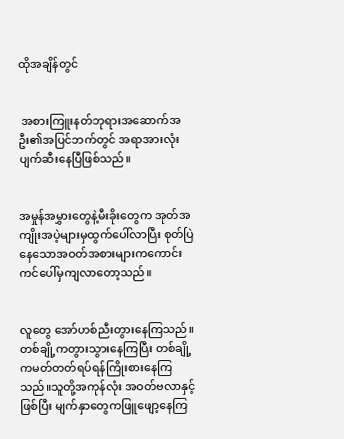ထိုအချိန်တွင်


 အစားကြူးနတ်ဘုရားအဆောက်အဦး၏အပြင်ဘက်တွင် အရာအားလုံးပျက်ဆီးနေပြီဖြစ်သည်။


အမှုန်အမွှားတွေနဲ့မီးခိုးတွေက အုတ်အကျိုးအပဲ့များမှထွက်ပေါ်လာပြီး စုတ်ပြဲနေသောအဝတ်အစားများကကောင်းကင်ပေါ်မှကျလာတော့သည်။


လူတွေ အော်ဟစ်ညီးတွားနေကြသည်။ တစ်ချို့ကတွားသွားနေကြပြီး တစ်ချို့ကမတ်တတ်ရပ်ရန်ကြိုးစားနေကြသည်။သူတို့အကုန်လုံး အဝတ်ဗလာနှင့်ဖြစ်ပြီး မျက်နှာတွေကဖြူဖျော့နေကြ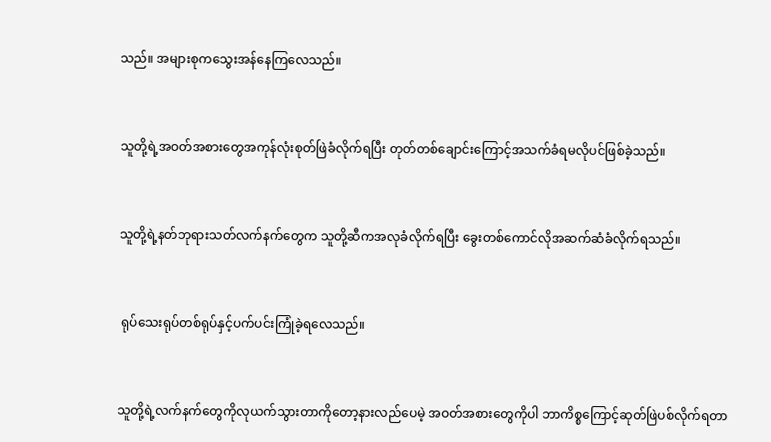သည်။ အများစုကသွေးအန်နေကြလေသည်။


သူတို့ရဲ့အဝတ်အစားတွေအကုန်လုံးစုတ်ဖြဲခံလိုက်ရပြီး တုတ်တစ်ချောင်းကြောင့်အသက်ခံရမလိုပင်ဖြစ်ခဲ့သည်။


သူတို့ရဲ့နတ်ဘုရားသတ်လက်နက်တွေက သူတို့ဆီကအလုခံလိုက်ရပြီး ခွေးတစ်ကောင်လိုအဆက်ဆံခံလိုက်ရသည်။


 ရုပ်သေးရုပ်တစ်ရုပ်နှင့်ပက်ပင်းကြုံခဲ့ရလေသည်။


သူတို့ရဲ့လက်နက်တွေကိုလုယက်သွားတာကိုတော့နားလည်ပေမဲ့ အဝတ်အစားတွေကိုပါ ဘာကိစ္စကြောင့်ဆုတ်ဖြဲပစ်လိုက်ရတာ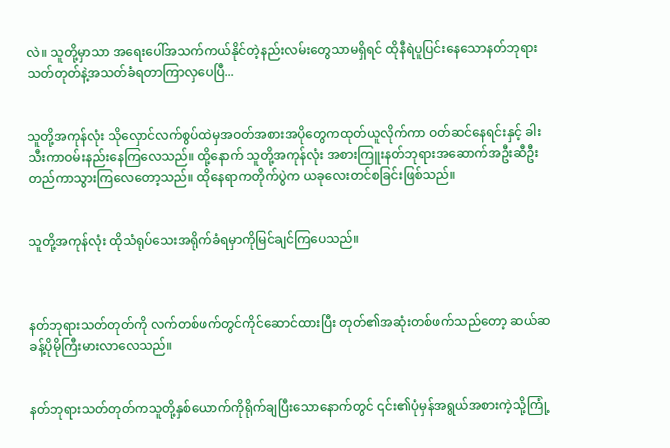လဲ။ သူတို့မှာသာ အရေးပေါ်အသက်ကယ်နိုင်တဲ့နည်းလမ်းတွေသာမရှိရင် ထိုနီရဲပူပြင်းနေသောနတ်ဘုရားသတ်တုတ်နဲ့အသတ်ခံရတာကြာလှပေပြီ...


သူတို့အကုန်လုံး သိုလှောင်လက်စွပ်ထဲမှအဝတ်အစားအပိုတွေကထုတ်ယူလိုက်ကာ ဝတ်ဆင်နေရင်းနှင့် ခါးသီးကာဝမ်းနည်းနေကြလေသည်။ ထို့နောက် သူတို့အကုန်လုံး အစားကြူးနတ်ဘုရားအဆောက်အဦးဆီဦးတည်ကာသွားကြလေတော့သည်။ ထိုနေရာကတိုက်ပွဲက ယခုလေးတင်စခြင်းဖြစ်သည်။


သူတို့အကုန်လုံး ထိုသံရုပ်သေးအရိုက်ခံရမှာကိုမြင်ချင်ကြပေသည်။



နတ်ဘုရားသတ်တုတ်ကို လက်တစ်ဖက်တွင်ကိုင်ဆောင်ထားပြီး တုတ်၏အဆုံးတစ်ဖက်သည်တော့ ဆယ်ဆခန့်ပိုမိုကြီးမားလာလေသည်။


နတ်ဘုရားသတ်တုတ်ကသူတို့နှစ်ယောက်ကိုရိုက်ချပြီးသောနောက်တွင် ၎င်း၏ပုံမှန်အရွယ်အစားကဲ့သို့ကြုံ့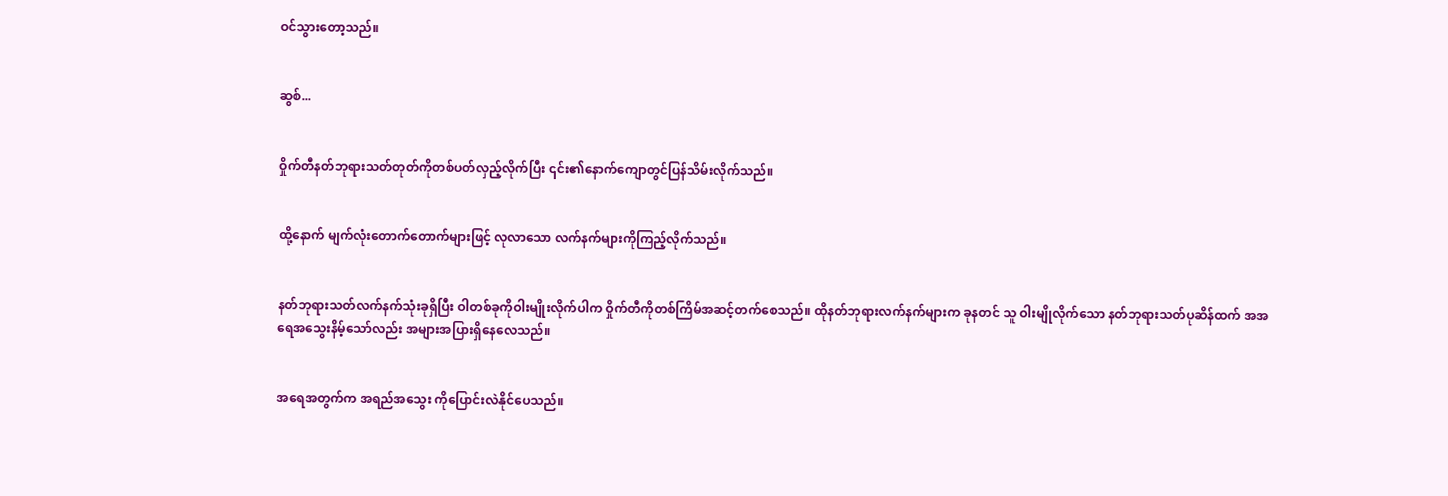ဝင်သွားတော့သည်။


ဆွစ်...


ဝှိုက်တီနတ်ဘုရားသတ်တုတ်ကိုတစ်ပတ်လှည့်လိုက်ပြီး ၎င်း၏နောက်ကျောတွင်ပြန်သိမ်းလိုက်သည်။


ထို့နောက် မျက်လုံးတောက်တောက်များဖြင့် လုလာသော လက်နက်များကိုကြည့်လိုက်သည်။


နတ်ဘုရားသတ်လက်နက်သုံးခုရှိပြီး ဝါတစ်ခုကိုဝါးမျိုးလိုက်ပါက ဝှိုက်တီကိုတစ်ကြိမ်အဆင့်တက်စေသည်။ ထိုနတ်ဘုရားလက်နက်များက ခုနတင် သူ ဝါးမျိုလိုက်သော နတ်ဘုရားသတ်ပုဆိန်ထက် အအရေအသွေးနိမ့်သော်လည်း အများအပြားရှိနေလေသည်။


အရေအတွက်က အရည်အသွေး ကိုပြောင်းလဲနိုင်ပေသည်။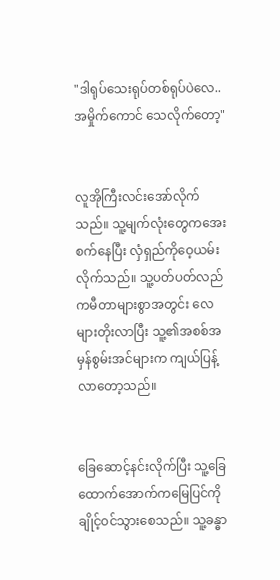"ဒါရုပ်သေးရုပ်တစ်ရုပ်ပဲလေ..အမှိုက်ကောင် သေလိုက်တော့"


လူအိုကြီးလင်းအော်လိုက်သည်။ သူ့မျက်လုံးတွေကအေးစက်နေပြီး လှံရှည်ကိုဝေ့ယမ်းလိုက်သည်။ သူ့ပတ်ပတ်လည်ကမီတာများစွာအတွင်း လေများတိုးလာပြီး သူ့၏အစစ်အမှန်စွမ်းအင်များက ကျယ်ပြန့်လာတော့သည်။


ခြေဆောင့်နင်းလိုက်ပြီး သူ့ခြေထောက်အောက်ကမြေပြင်ကိုချိုင့်ဝင်သွားစေသည်။ သူ့ခန္ဓာ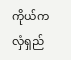ကိုယ်က လှံရှည်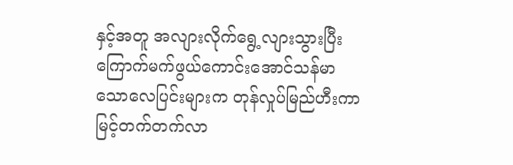နှင့်အတူ အလျားလိုက်ရွေ့လျားသွားပြီး ကြောက်မက်ဖွယ်ကောင်းအောင်သန်မာသောလေပြင်းများက တုန်လှုပ်မြည်ဟီးကာ မြင့်တက်တက်လာ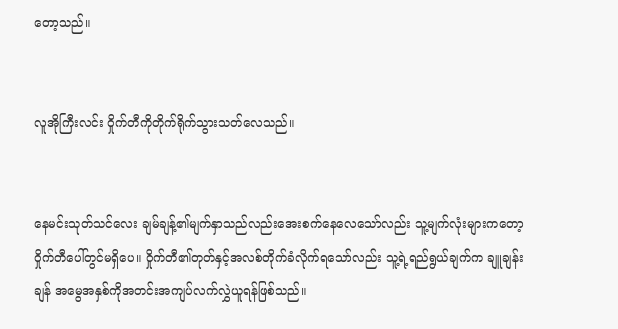တော့သည်။


လူအိုကြီးလင်း ဝှိုက်တီကိုတိုက်ရိုက်သွားသတ်လေသည်။


နေမင်းသုတ်သင်လေး ချမ်ချန့်၏မျက်နှာသည်လည်းအေးစက်နေလေသော်လည်း သူ့မျက်လုံးများကတော့ဝှိုက်တီပေါ်တွင်မရှိပေ။ ဝှိုက်တီ၏တုတ်နှင့်အလစ်တိုက်ခံလိုက်ရသော်လည်း သူ့ရဲ့ရည်ရွယ်ချက်က ချူချန်းချန် အမွေအနှစ်ကိုအတင်းအကျပ်လက်လွှဲယူရန်ဖြစ်သည်။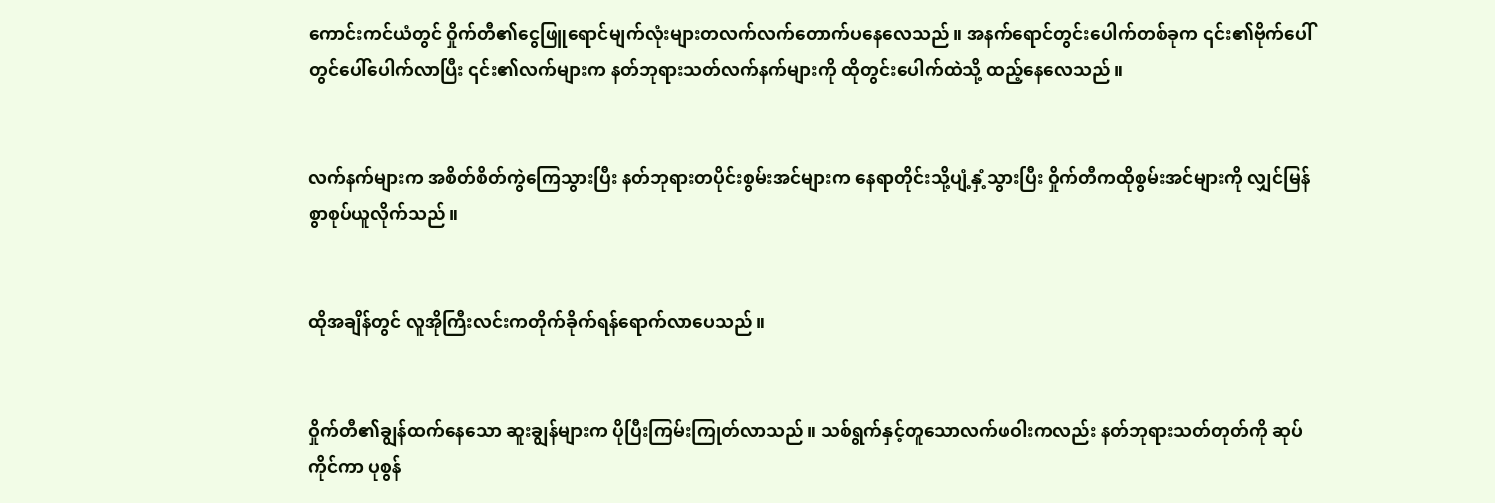ကောင်းကင်ယံတွင် ဝှိုက်တီ၏ငွေဖြူရောင်မျက်လုံးများတလက်လက်တောက်ပနေလေသည်။ အနက်ရောင်တွင်းပေါက်တစ်ခုက ၎င်း၏ဗိုက်ပေါ်တွင်ပေါ်ပေါက်လာပြီး ၎င်း၏လက်များက နတ်ဘုရားသတ်လက်နက်များကို ထိုတွင်းပေါက်ထဲသို့ ထည့်နေလေသည်။


လက်နက်များက အစိတ်စိတ်ကွဲကြေသွားပြီး နတ်ဘုရားတပိုင်းစွမ်းအင်များက နေရာတိုင်းသို့ပျံ့နှံ့သွားပြီး ဝှိုက်တီကထိုစွမ်းအင်များကို လျှင်မြန်စွာစုပ်ယူလိုက်သည်။


ထိုအချိန်တွင် လူအိုကြီးလင်းကတိုက်ခိုက်ရန်ရောက်လာပေသည်။


ဝှိုက်တီ၏ချွန်ထက်နေသော ဆူးချွန်များက ပိုပြီးကြမ်းကြုတ်လာသည်။ သစ်ရွက်နှင့်တူသောလက်ဖဝါးကလည်း နတ်ဘုရားသတ်တုတ်ကို ဆုပ်ကိုင်ကာ ပုစွန်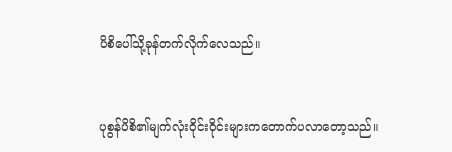ပိစိပေါ်သို့ခုန်တက်လိုက်လေသည်။


ပုစွန်ပိစိ၏မျက်လုံးဝိုင်းဝိုင်းများကတောက်ပလာတော့သည်။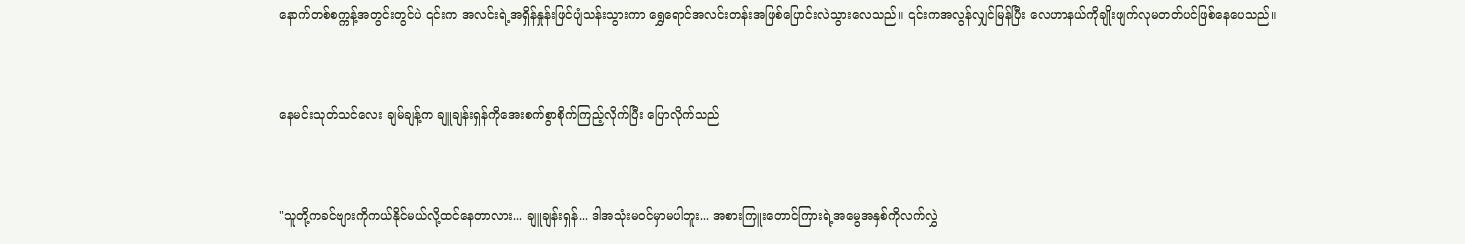နောက်တစ်စက္ကန့်အတွင်းတွင်ပဲ ၎င်းက အလင်းရဲ့အရှိန်နှုန်းဖြင်ပျံသန်းသွားကာ ရွှေရောင်အလင်းတန်းအဖြစ်ပြောင်းလဲသွားလေသည်။ ၎င်းကအလွန်လျှင်မြန်ပြီး လေဟာနယ်ကိုချိုးဖျက်လုမတတ်ပင်ဖြစ်နေပေသည်။


နေမင်းသုတ်သင်လေး ချမ်ချန့်က ချူချန်းရှန်ကိုအေးစက်စွာစိုက်ကြည့်လိုက်ပြီး ပြောလိုက်သည်


"သူတို့ကခင်ဗျားကိုကယ်နိုင်မယ်လို့ထင်နေတာလား... ချူချန်းရှန်... ဒါအသုံးမဝင်မှာမပါဘူး... အစားကြူးတောင်ကြားရဲ့အမွေအနှစ်ကိုလက်လွှဲ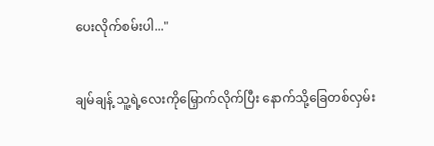ပေးလိုက်စမ်းပါ..."


ချမ်ချန့် သူ့ရဲ့လေးကိုမြှောက်လိုက်ပြီး နောက်သို့ခြေတစ်လှမ်း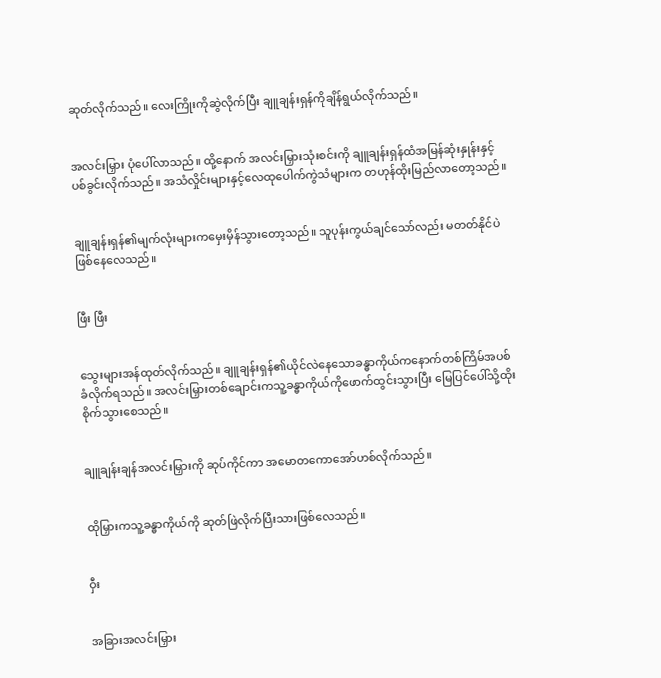ဆုတ်လိုက်သည်။ လေးကြိုးကိုဆွဲလိုက်ပြီး ချူချန်းရှန်ကိုချိန်ရွယ်လိုက်သည်။


အလင်းမြှား ပုံပေါ်လာသည်။ ထို့နောက် အလင်းမြှားသုံးစင်းကို ချူချန်းရှန်ထံအမြန်ဆုံးနှုန်းနှင့်ပစ်ခွင်းလိုက်သည်။ အသံလှိုင်းများနှင့်လေထုပေါက်ကွဲသံများက တဟုန်ထိုးမြည်လာတော့သည်။


ချူချန်းရှန်၏မျက်လုံးများကမှေးမှိန်သွားတော့သည်။ သူပုန်းကွယ်ချင်သော်လည်း မတတ်နိုင်ပဲဖြစ်နေလေသည်။


ဖြီး ဖြီး


သွေးများအန်ထုတ်လိုက်သည်။ ချူချန်းရှန်၏ယိုင်လဲနေသောခန္ဓာကိုယ်ကနောက်တစ်ကြိမ်အပစ်ခံလိုက်ရသည်။ အလင်းမြှားတစ်ချောင်းကသူ့ခန္ဓာကိုယ်ကိုဖောက်ထွင်းသွားပြီး မြေပြင်ပေါ်သို့ထိုးစိုက်သွားစေသည်။


ချူချန်းချန်အလင်းမြှားကို ဆုပ်ကိုင်ကာ အမောတကောအော်ဟစ်လိုက်သည်။


ထိုမြှားကသူ့ခန္ဓာကိုယ်ကို ဆုတ်ဖြဲလိုက်ပြီးသားဖြစ်လေသည်။


ဝှီး


အခြားအလင်းမြှား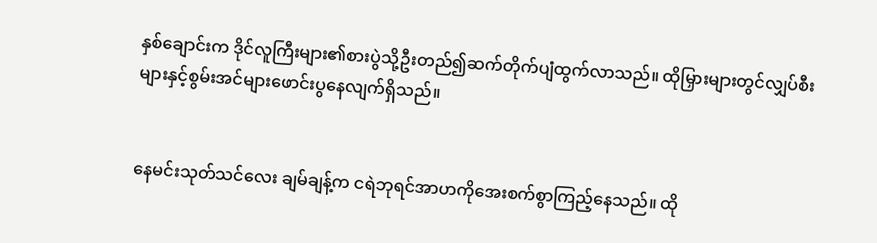နှစ်ချောင်းက ဒိုင်လူကြီးများ၏စားပွဲသို့ဦးတည်၍ဆက်တိုက်ပျံထွက်လာသည်။ ထိုမြှားများတွင်လျှပ်စီးများနှင့်စွမ်းအင်များဖောင်းပွနေလျက်ရှိသည်။


နေမင်းသုတ်သင်လေး ချမ်ချန့်က ငရဲဘုရင်အာဟကိုအေးစက်စွာကြည့်နေသည်။ ထို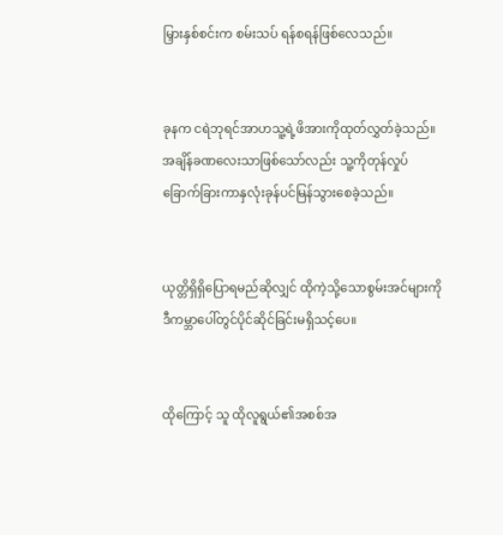မြှားနှစ်စင်းက စမ်းသပ် ရန်စရန်ဖြစ်လေသည်။


ခုနက ငရဲဘုရင်အာဟသူ့ရဲ့ဖိအားကိုထုတ်လွှတ်ခဲ့သည်။ အချိန်ခဏလေးသာဖြစ်သော်လည်း သူ့ကိုတုန်လှုပ်ခြောက်ခြားကာနှလုံးခုန်ပင်မြန်သွားစေခဲ့သည်။


ယုတ္တိရှိရှိပြောရမည်ဆိုလျှင် ထိုကဲ့သို့သောစွမ်းအင်များကိုဒီကမ္ဘာပေါ်တွင်ပိုင်ဆိုင်ခြင်းမရှိသင့်ပေ။


ထိုကြောင့် သူ ထိုလူရွယ်၏အစစ်အ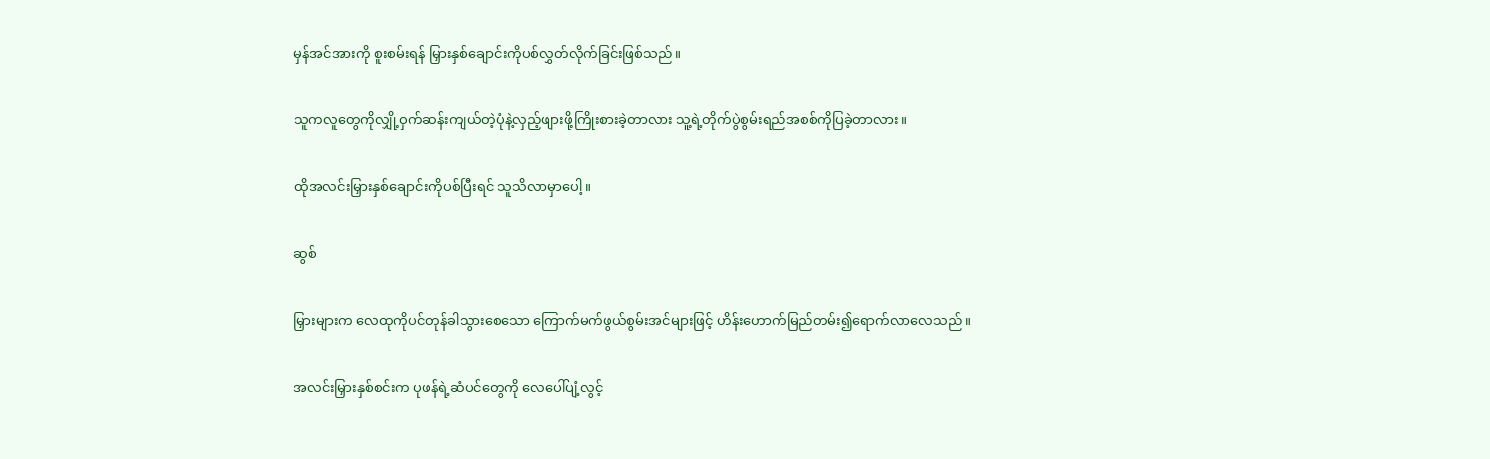မှန်အင်အားကို စူးစမ်းရန် မြှားနှစ်ချောင်းကိုပစ်လွှတ်လိုက်ခြင်းဖြစ်သည်။


သူကလူတွေကိုလျှို့ဝှက်ဆန်းကျယ်တဲ့ပုံနဲ့လှည့်ဖျားဖို့ကြိုးစားခဲ့တာလား သူ့ရဲ့တိုက်ပွဲစွမ်းရည်အစစ်ကိုပြခဲ့တာလား။


ထိုအလင်းမြှားနှစ်ချောင်းကိုပစ်ပြီးရင် သူသိလာမှာပေါ့။


ဆွစ်


မြှားများက လေထုကိုပင်တုန်ခါသွားစေသော ကြောက်မက်ဖွယ်စွမ်းအင်များဖြင့် ဟိန်းဟောက်မြည်တမ်း၍ရောက်လာလေသည်။


အလင်းမြှားနှစ်စင်းက ပုဖန်ရဲ့ဆံပင်တွေကို လေပေါ်ပျံ့လွင့်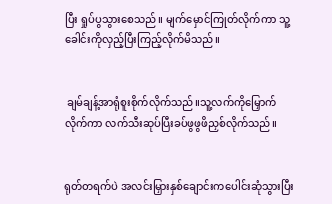ပြီး ရှုပ်ပွသွားစေသည်။ မျက်မှောင်ကြုတ်လိုက်ကာ သူ့ခေါင်းကိုလှည့်ပြီးကြည့်လိုက်မိသည်။


 ချမ်ချန့်အာရုံစူးစိုက်လိုက်သည်။သူ့လက်ကိုမြှောက်လိုက်ကာ လက်သီးဆုပ်ပြီးခပ်ဖွဖွဖိညှစ်လိုက်သည်။


ရုတ်တရက်ပဲ အလင်းမြှားနှစ်ချောင်းကပေါင်းဆုံသွားပြီး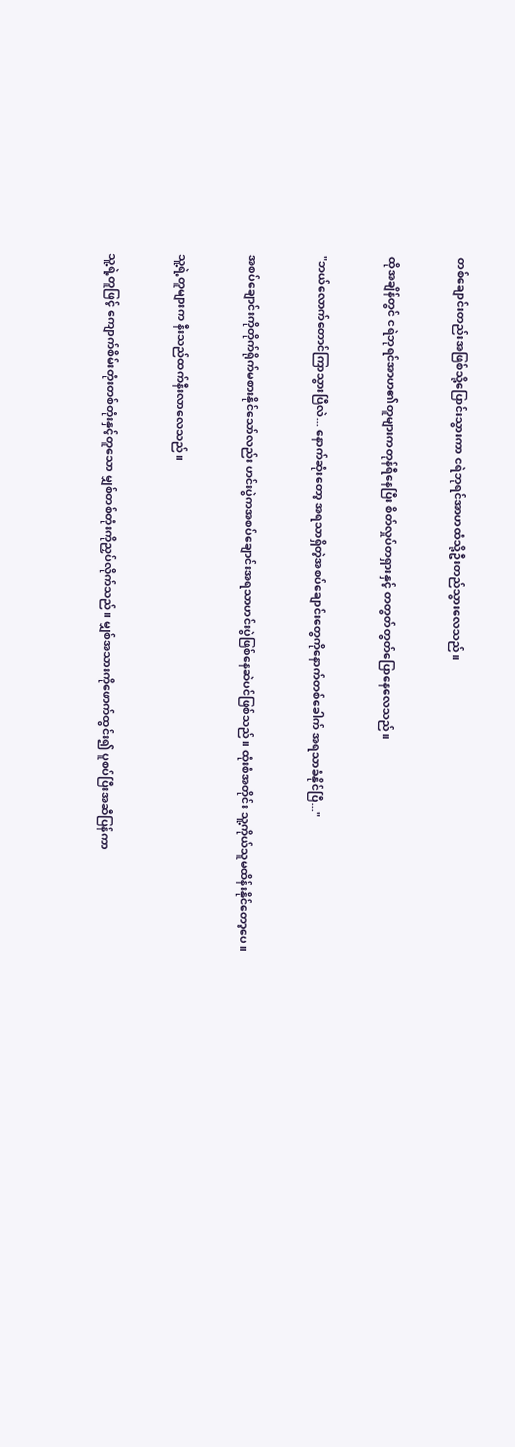တစ်ချောင်းတည်းအဖြစ်သို့ပြောင်းသွားကာ ငရဲဘုရင်အာဟထံသို့ဦးတည်သွားလေသည်။


ထိုအချိန်တွင် ငရဲဘုရင်အာဟ၏တူများကတုန်ရီနေပြီး စိတ်လှုပ်တရှားနှင့် တတွတ်တွတ်ပြောနေလေသည်။


"ဘယ်လောက်တောင်ကြာသွားပြီလဲ... နောက်ဆုံးတော့ အရသာရှိတဲ့အစပ်ချောင်းတွေကိုနောက်တစ်ခေါက် အရသာခံနိုင်ပြီ..."


အစပ်ချောင်းကိုတိုက်ရိုက်မစားနိုင်သော်လည်း ဟင်းပွဲကအစပ်ချောင်းအရသာဟင်းပွဲဖြစ်နေဆဲပင်ဖြစ်သည်။ ထုံးစံအတိုင်း သူ့ကိုယ်သူမထိန်းနိုင်တော့ပေ။


သူ့ရဲ့တူများက နီးသည်ထက်နီးလာလေသည်။


သူ့ရဲ့တူဖြင့် ကျောက်စိမ်းတုံးတစ်တုံးနှင့်တူသော မျှစ်တစ်တုံးကိုညှပ်လိုက်သည်။ မျှစ်အသားကိုဖောက်ထွင်း၍ ပူစပ်ပြီးအဆီပြန်ကာ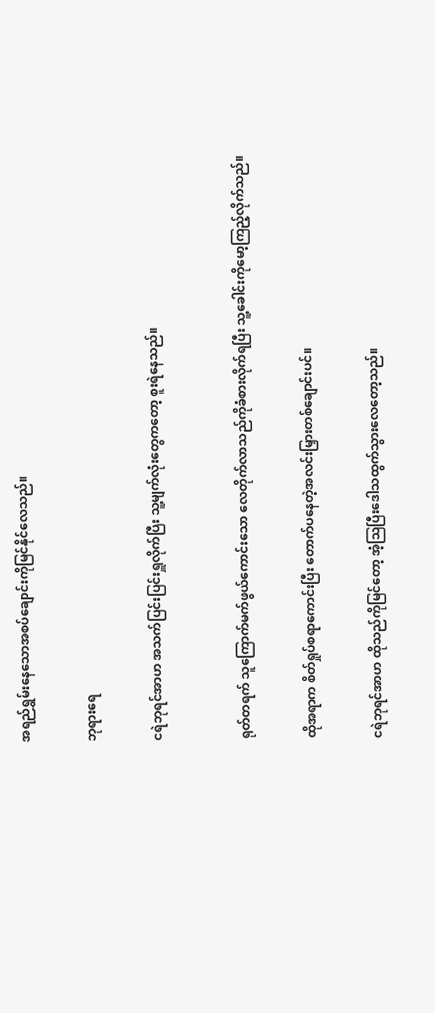အရည်ရွှမ်းနေသောအစပ်ချောင်းကိုမြင်နိုင်လေသည်။


ဘုရားရေ


ငရဲဘုရင်အာဟ အသက်ပြင်းပြင်းရှူလိုက်ပြီး သူ့မျက်လုံးတွေကတော့ စူးရဲနေသည်။



ရုတ်တရက် သူကြောက်မက်ဖွယ်ကောင်းသော လေတိုက်လာသည်ကိုခံစားလိုက်ရပြီး သူ့ခေါင်းကိုမော့ကြည့်လိုက်သည်။


ထိုအရာက စိတ်ရှုပ်စရာကောင်းပြီး တောက်ပနေတဲ့အလင်းမြှားတစ်ချောင်းပင်။


ငရဲဘုရင်အာဟ ထိုသည်ကိုမြင်တော့ အံ့ဩပြီးဒေါသထွက်သွားလေတော့သည်။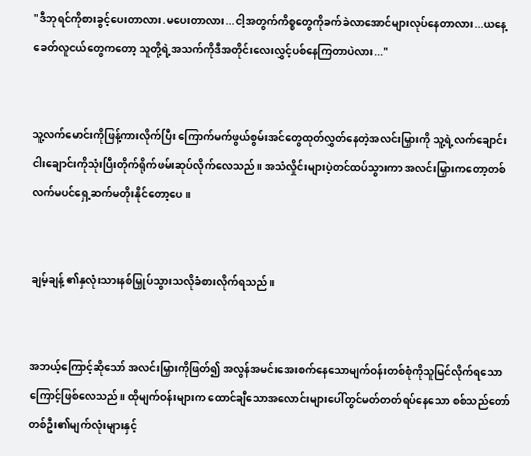"ဒီဘုရင်ကိုစားခွင့်ပေးတာလား.မပေးတာလား...ငါ့အတွက်ကိစ္စတွေကိုခက်ခဲလာအောင်များလုပ်နေတာလား...ယနေ့ခေတ်လူငယ်တွေကတော့ သူတို့ရဲ့အသက်ကိုဒီအတိုင်းလေးလွှင့်ပစ်နေကြတာပဲလား..."


သူ့လက်မောင်းကိုဖြန့်ကားလိုက်ပြီး ကြောက်မက်ဖွယ်စွမ်းအင်တွေထုတ်လွှတ်နေတဲ့အလင်းမြှားကို သူ့ရဲ့လက်ချောင်းငါးချောင်းကိုသုံးပြီးတိုက်ရိုက်ဖမ်းဆုပ်လိုက်လေသည်။ အသံလှိုင်းများပဲ့တင်ထပ်သွားကာ အလင်းမြှားကတော့တစ်လက်မပင်ရှေ့ဆက်မတိုးနိုင်တော့ပေ။


ချမ့်ချန့် ၏နှလုံးသားနစ်မြှုပ်သွားသလိုခံစားလိုက်ရသည်။


အဘယ့်ကြောင့်ဆိုသော် အလင်းမြှားကိုဖြတ်၍ အလွန်အမင်းအေးစက်နေသောမျက်ဝန်းတစ်စုံကိုသူမြင်လိုက်ရသောကြောင့်ဖြစ်လေသည်။ ထိုမျက်ဝန်းများက ထောင်ချီသောအလောင်းများပေါ်တွင်မတ်တတ်ရပ်နေသော စစ်သည်တော်တစ်ဦး၏မျက်လုံးများနှင့်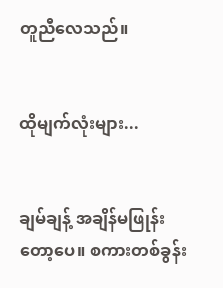တူညီလေသည်။


ထိုမျက်လုံးများ...


ချမ်ချန့် အချိန်မဖြုန်းတော့ပေ။ စကားတစ်ခွန်း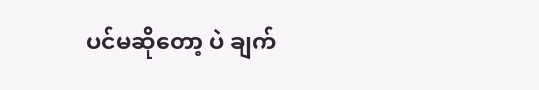ပင်မဆိုတော့ ပဲ ချက်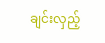ချင်းလှည့်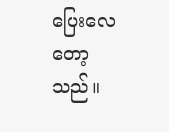ပြေးလေတော့သည်။